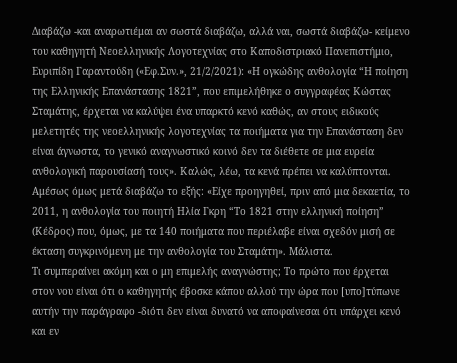Διαβάζω -και αναρωτιέμαι αν σωστά διαβάζω, αλλά ναι, σωστά διαβάζω- κείμενο του καθηγητή Νεοελληνικής Λογοτεχνίας στο Καποδιστριακό Πανεπιστήμιο, Ευριπίδη Γαραντούδη («Εφ.Συν.», 21/2/2021): «Η ογκώδης ανθολογία “Η ποίηση της Ελληνικής Επανάστασης 1821”, που επιμελήθηκε ο συγγραφέας Κώστας Σταμάτης, έρχεται να καλύψει ένα υπαρκτό κενό καθώς, αν στους ειδικούς μελετητές της νεοελληνικής λογοτεχνίας τα ποιήματα για την Επανάσταση δεν είναι άγνωστα, το γενικό αναγνωστικό κοινό δεν τα διέθετε σε μια ευρεία ανθολογική παρουσίασή τους». Καλώς, λέω, τα κενά πρέπει να καλύπτονται.
Αμέσως όμως μετά διαβάζω το εξής: «Είχε προηγηθεί, πριν από μια δεκαετία, το 2011, η ανθολογία του ποιητή Ηλία Γκρη “Το 1821 στην ελληνική ποίηση” (Κέδρος) που, όμως, με τα 140 ποιήματα που περιέλαβε είναι σχεδόν μισή σε έκταση συγκρινόμενη με την ανθολογία του Σταμάτη». Μάλιστα.
Τι συμπεραίνει ακόμη και ο μη επιμελής αναγνώστης; Το πρώτο που έρχεται στον νου είναι ότι ο καθηγητής έβοσκε κάπου αλλού την ώρα που [υπο]τύπωνε αυτήν την παράγραφο -διότι δεν είναι δυνατό να αποφαίνεσαι ότι υπάρχει κενό και εν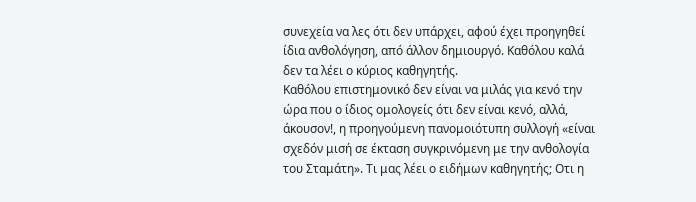συνεχεία να λες ότι δεν υπάρχει, αφού έχει προηγηθεί ίδια ανθολόγηση, από άλλον δημιουργό. Καθόλου καλά δεν τα λέει ο κύριος καθηγητής.
Καθόλου επιστημονικό δεν είναι να μιλάς για κενό την ώρα που ο ίδιος ομολογείς ότι δεν είναι κενό, αλλά, άκουσον!, η προηγούμενη πανομοιότυπη συλλογή «είναι σχεδόν μισή σε έκταση συγκρινόμενη με την ανθολογία του Σταμάτη». Τι μας λέει ο ειδήμων καθηγητής; Οτι η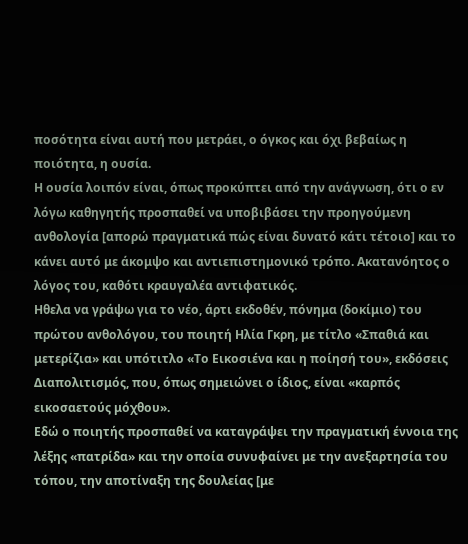ποσότητα είναι αυτή που μετράει, ο όγκος και όχι βεβαίως η ποιότητα, η ουσία.
Η ουσία λοιπόν είναι, όπως προκύπτει από την ανάγνωση, ότι ο εν λόγω καθηγητής προσπαθεί να υποβιβάσει την προηγούμενη ανθολογία [απορώ πραγματικά πώς είναι δυνατό κάτι τέτοιο] και το κάνει αυτό με άκομψο και αντιεπιστημονικό τρόπο. Ακατανόητος ο λόγος του, καθότι κραυγαλέα αντιφατικός.
Ηθελα να γράψω για το νέο, άρτι εκδοθέν, πόνημα (δοκίμιο) του πρώτου ανθολόγου, του ποιητή Ηλία Γκρη, με τίτλο «Σπαθιά και μετερίζια» και υπότιτλο «Το Εικοσιένα και η ποίησή του», εκδόσεις Διαπολιτισμός, που, όπως σημειώνει ο ίδιος, είναι «καρπός εικοσαετούς μόχθου».
Εδώ ο ποιητής προσπαθεί να καταγράψει την πραγματική έννοια της λέξης «πατρίδα» και την οποία συνυφαίνει με την ανεξαρτησία του τόπου, την αποτίναξη της δουλείας [με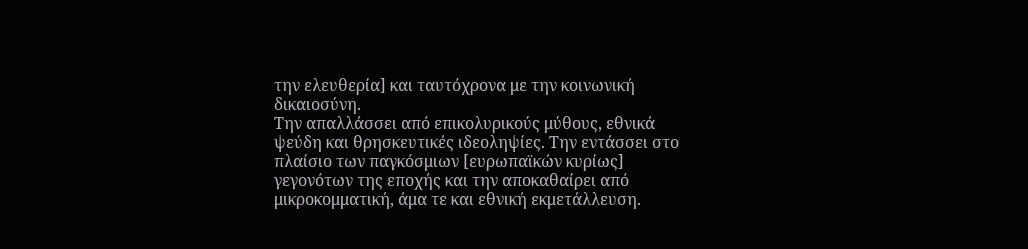την ελευθερία] και ταυτόχρονα με την κοινωνική δικαιοσύνη.
Την απαλλάσσει από επικολυρικούς μύθους, εθνικά ψεύδη και θρησκευτικές ιδεοληψίες. Την εντάσσει στο πλαίσιο των παγκόσμιων [ευρωπαϊκών κυρίως] γεγονότων της εποχής και την αποκαθαίρει από μικροκομματική, άμα τε και εθνική εκμετάλλευση.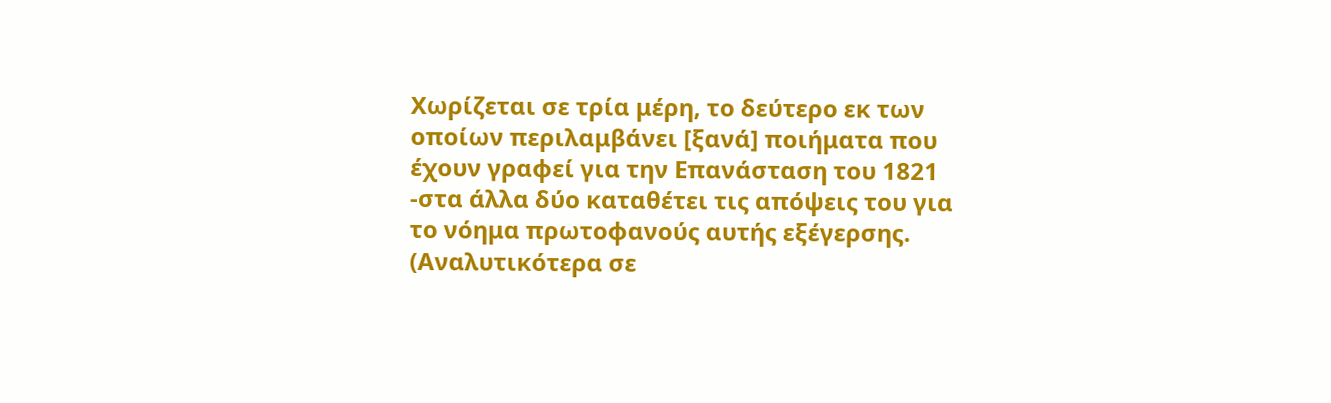Χωρίζεται σε τρία μέρη, το δεύτερο εκ των οποίων περιλαμβάνει [ξανά] ποιήματα που έχουν γραφεί για την Επανάσταση του 1821 -στα άλλα δύο καταθέτει τις απόψεις του για το νόημα πρωτοφανούς αυτής εξέγερσης. (Αναλυτικότερα σε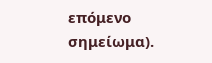επόμενο σημείωμα).